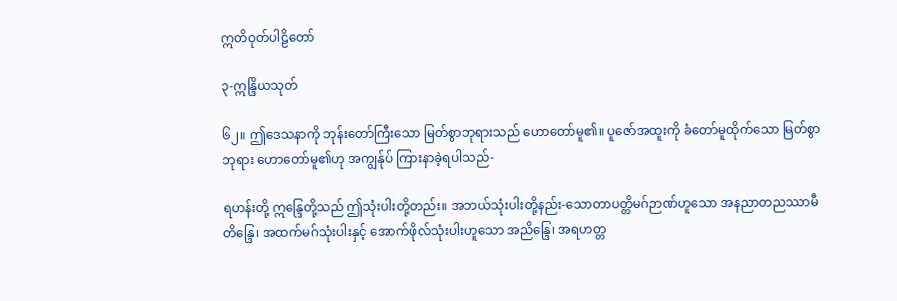ဣတိဝုတ်ပါဠိတော်

၃-ဣန္ဒြိယသုတ်

၆၂။ ဤဒေသနာကို ဘုန်းတော်ကြီးသော မြတ်စွာဘုရားသည် ဟောတော်မူ၏။ ပူဇော်အထူးကို ခံတော်မူထိုက်သော မြတ်စွာဘုရား ဟောတော်မူ၏ဟု အကျွန်ုပ် ကြားနာခဲ့ရပါသည်-

ရဟန်းတို့ ဣန္ဒြေတို့သည် ဤသုံးပါးတို့တည်း။ အဘယ်သုံးပါးတို့နည်း-သောတာပတ္တိမဂ်ဉာဏ်ဟူသော အနညာတညဿာမီတိန္ဒြေ၊ အထက်မဂ်သုံးပါးနှင့် အောက်ဖိုလ်သုံးပါးဟူသော အညိန္ဒြေ၊ အရဟတ္တ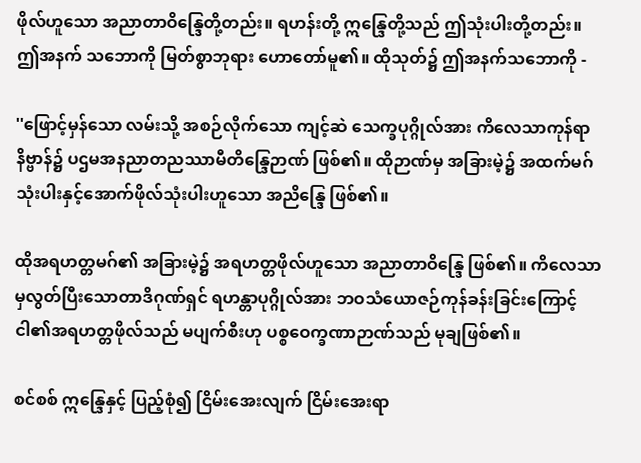ဖိုလ်ဟူသော အညာတာဝိန္ဒြေတို့တည်း။ ရဟန်းတို့ ဣန္ဒြေတို့သည် ဤသုံးပါးတို့တည်း။ ဤအနက် သဘောကို မြတ်စွာဘုရား ဟောတော်မူ၏။ ထိုသုတ်၌ ဤအနက်သဘောကို -

''ဖြောင့်မှန်သော လမ်းသို့ အစဉ်လိုက်သော ကျင့်ဆဲ သေက္ခပုဂ္ဂိုလ်အား ကိလေသာကုန်ရာ နိဗ္ဗာန်၌ ပဌမအနညာတညဿာမီတိန္ဒြေဉာဏ် ဖြစ်၏။ ထိုဉာဏ်မှ အခြားမဲ့၌ အထက်မဂ်သုံးပါးနှင့်အောက်ဖိုလ်သုံးပါးဟူသော အညိန္ဒြေ ဖြစ်၏။

ထိုအရဟတ္တမဂ်၏ အခြားမဲ့၌ အရဟတ္တဖိုလ်ဟူသော အညာတာဝိန္ဒြေ ဖြစ်၏။ ကိလေသာမှလွတ်ပြီးသောတာဒိဂုဏ်ရှင် ရဟန္တာပုဂ္ဂိုလ်အား ဘဝသံယောဇဉ်ကုန်ခန်းခြင်းကြောင့် ငါ၏အရဟတ္တဖိုလ်သည် မပျက်စီးဟု ပစ္စဝေက္ခဏာဉာဏ်သည် မုချဖြစ်၏။

စင်စစ် ဣန္ဒြေနှင့် ပြည့်စုံ၍ ငြိမ်းအေးလျက် ငြိမ်းအေးရာ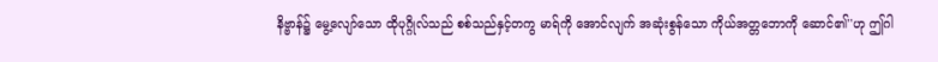နိဗ္ဗာန်၌ မွေ့လျော်သော ထိုပုဂ္ဂိုလ်သည် စစ်သည်နှင့်တကွ မာရ်ကို အောင်လျက် အဆုံးစွန်သော ကိုယ်အတ္တဘောကို ဆောင်၏''ဟု ဤဂါ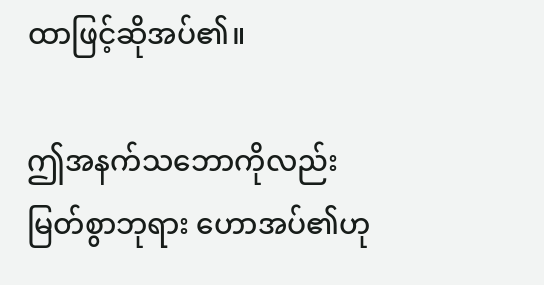ထာဖြင့်ဆိုအပ်၏။

ဤအနက်သဘောကိုလည်း မြတ်စွာဘုရား ဟောအပ်၏ဟု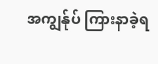အကျွန်ုပ် ကြားနာခဲ့ရ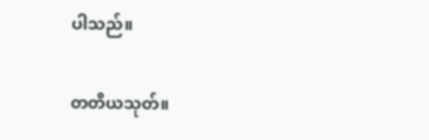ပါသည်။

တတိယသုတ်။